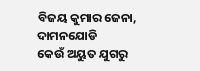ବିଜୟ କୁମାର ଜେନା, ଦାମନଯୋଡି
କେଉଁ ଅୟୁତ ଯୁଗରୁ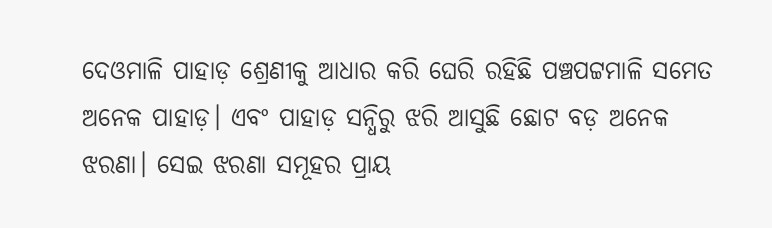ଦେଓମାଳି ପାହାଡ଼ ଶ୍ରେଣୀକୁ ଆଧାର କରି ଘେରି ରହିଛି ପଞ୍ଚପଟ୍ଟମାଳି ସମେତ ଅନେକ ପାହାଡ଼। ଏବଂ ପାହାଡ଼ ସନ୍ଧିରୁ ଝରି ଆସୁଛି ଛୋଟ ବଡ଼ ଅନେକ ଝରଣା। ସେଇ ଝରଣା ସମୂହର ପ୍ରାୟ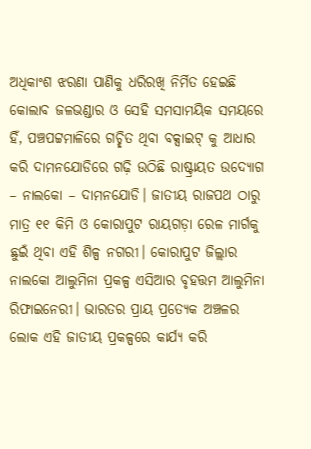ଅଧିକାଂଶ ଝରଣା ପାଣିକୁ ଧରିରଖି ନିର୍ମିତ ହେଇଛି କୋଲାବ ଜଳଭଣ୍ଡାର ଓ ସେହି ସମସାମୟିକ ସମୟରେ ହିଁ, ପଞ୍ଚପଟ୍ଟମାଳିରେ ଗଚ୍ଛିତ ଥିବା ବକ୍ସାଇଟ୍ କୁ ଆଧାର କରି ଦାମନଯୋଡିରେ ଗଢ଼ି ଉଠିଛି ରାଷ୍ଟ୍ରାୟତ ଉଦ୍ୟୋଗ – ନାଲକୋ – ଦାମନଯୋଡି। ଜାତୀୟ ରାଜପଥ ଠାରୁ ମାତ୍ର ୧୧ କିମି ଓ କୋରାପୁଟ ରାୟଗଡ଼ା ରେଳ ମାର୍ଗକୁ ଛୁଇଁ ଥିବା ଏହି ଶିଳ୍ପ ନଗରୀ। କୋରାପୁଟ ଜିଲ୍ଲାର ନାଲକୋ ଆଲୁମିନା ପ୍ରକଳ୍ପ ଏସିଆର ବୃହତ୍ତମ ଆଲୁମିନା ରିଫାଇନେରୀ। ଭାରତର ପ୍ରାୟ ପ୍ରତ୍ୟେକ ଅଞ୍ଚଳର ଲୋକ ଏହି ଜାତୀୟ ପ୍ରକଳ୍ପରେ କାର୍ଯ୍ୟ କରି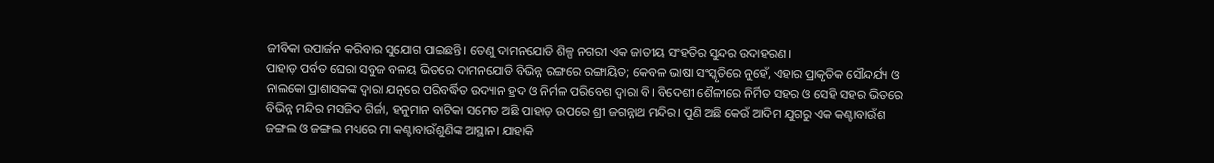ଜୀବିକା ଉପାର୍ଜନ କରିବାର ସୁଯୋଗ ପାଇଛନ୍ତି। ତେଣୁ ଦାମନଯୋଡି ଶିଳ୍ପ ନଗରୀ ଏକ ଜାତୀୟ ସଂହତିର ସୁନ୍ଦର ଉଦାହରଣ।
ପାହାଡ଼ ପର୍ବତ ଘେରା ସବୁଜ ବଳୟ ଭିତରେ ଦାମନଯୋଡି ବିଭିନ୍ନ ରଙ୍ଗରେ ରଙ୍ଗାୟିତ; କେବଳ ଭାଷା ସଂସ୍କୃତିରେ ନୁହେଁ, ଏହାର ପ୍ରାକୃତିକ ସୌନ୍ଦର୍ଯ୍ୟ ଓ ନାଲକୋ ପ୍ରାଶାସକଙ୍କ ଦ୍ଵାରା ଯତ୍ନରେ ପରିବର୍ଦ୍ଧିତ ଉଦ୍ୟାନ ହ୍ରଦ ଓ ନିର୍ମଳ ପରିବେଶ ଦ୍ଵାରା ବି। ବିଦେଶୀ ଶୈଳୀରେ ନିର୍ମିତ ସହର ଓ ସେହି ସହର ଭିତରେ ବିଭିନ୍ନ ମନ୍ଦିର ମସଜିଦ ଗିର୍ଜା, ହନୁମାନ ବାଟିକା ସମେତ ଅଛି ପାହାଡ଼ ଉପରେ ଶ୍ରୀ ଜଗନ୍ନାଥ ମନ୍ଦିର। ପୁଣି ଅଛି କେଉଁ ଆଦିମ ଯୁଗରୁ ଏକ କଣ୍ଟାବାଉଁଶ ଜଙ୍ଗଲ ଓ ଜଙ୍ଗଲ ମଧ୍ୟରେ ମା କଣ୍ଟାବାଉଁଶୁଣିଙ୍କ ଆସ୍ଥାନ। ଯାହାକି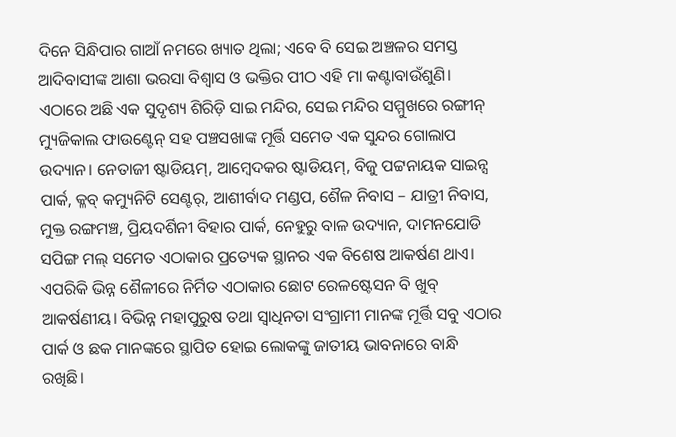ଦିନେ ସିନ୍ଧିପାର ଗାଆଁ ନମରେ ଖ୍ୟାତ ଥିଲା; ଏବେ ବି ସେଇ ଅଞ୍ଚଳର ସମସ୍ତ ଆଦିବାସୀଙ୍କ ଆଶା ଭରସା ବିଶ୍ୱାସ ଓ ଭକ୍ତିର ପୀଠ ଏହି ମା କଣ୍ଟାବାଉଁଶୁଣି।
ଏଠାରେ ଅଛି ଏକ ସୁଦୃଶ୍ୟ ଶିରିଡ଼ି ସାଇ ମନ୍ଦିର, ସେଇ ମନ୍ଦିର ସମ୍ମୁଖରେ ରଙ୍ଗୀନ୍ ମ୍ୟୁଜିକାଲ ଫାଉଣ୍ଟେନ୍ ସହ ପଞ୍ଚସଖାଙ୍କ ମୂର୍ତ୍ତି ସମେତ ଏକ ସୁନ୍ଦର ଗୋଲାପ ଉଦ୍ୟାନ। ନେତାଜୀ ଷ୍ଟାଡିୟମ୍, ଆମ୍ବେଦକର ଷ୍ଟାଡିୟମ୍, ବିଜୁ ପଟ୍ଟନାୟକ ସାଇନ୍ସ ପାର୍କ, କ୍ଳବ୍ କମ୍ୟୁନିଟି ସେଣ୍ଟର୍, ଆଶୀର୍ବାଦ ମଣ୍ଡପ, ଶୈଳ ନିବାସ – ଯାତ୍ରୀ ନିବାସ, ମୁକ୍ତ ରଙ୍ଗମଞ୍ଚ, ପ୍ରିୟଦର୍ଶିନୀ ବିହାର ପାର୍କ, ନେହୁରୁ ବାଳ ଉଦ୍ୟାନ, ଦାମନଯୋଡି ସପିଙ୍ଗ ମଲ୍ ସମେତ ଏଠାକାର ପ୍ରତ୍ୟେକ ସ୍ଥାନର ଏକ ବିଶେଷ ଆକର୍ଷଣ ଥାଏ। ଏପରିକି ଭିନ୍ନ ଶୈଳୀରେ ନିର୍ମିତ ଏଠାକାର ଛୋଟ ରେଳଷ୍ଟେସନ ବି ଖୁବ୍ ଆକର୍ଷଣୀୟ। ବିଭିନ୍ନ ମହାପୁରୁଷ ତଥା ସ୍ଵାଧିନତା ସଂଗ୍ରାମୀ ମାନଙ୍କ ମୂର୍ତ୍ତି ସବୁ ଏଠାର ପାର୍କ ଓ ଛକ ମାନଙ୍କରେ ସ୍ଥାପିତ ହୋଇ ଲୋକଙ୍କୁ ଜାତୀୟ ଭାବନାରେ ବାନ୍ଧି ରଖିଛି।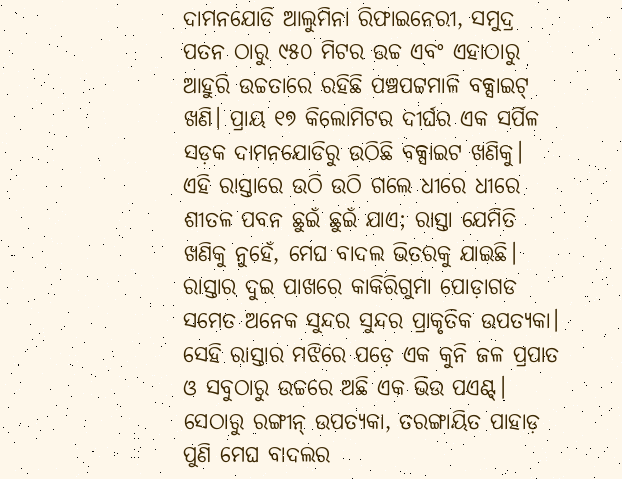ଦାମନଯୋଡି ଆଲୁମିନା ରିଫାଇନେରୀ, ସମୁଦ୍ର ପତନ ଠାରୁ ୯୫୦ ମିଟର ଉଚ୍ଚ ଏବଂ ଏହାଠାରୁ ଆହୁରି ଉଚ୍ଚତାରେ ରହିଛି ପଞ୍ଚପଟ୍ଟମାଳି ବକ୍ସାଇଟ୍ ଖଣି। ପ୍ରାୟ ୧୭ କିଲୋମିଟର ଦୀର୍ଘର ଏକ ସର୍ପିଳ ସଡ଼କ ଦାମନଯୋଡିରୁ ଉଠିଛି ବକ୍ସାଇଟ ଖଣିକୁ। ଏହି ରାସ୍ତାରେ ଉଠି ଉଠି ଗଲେ ଧୀରେ ଧୀରେ ଶୀତଳ ପବନ ଛୁଇଁ ଛୁଇଁ ଯାଏ; ରାସ୍ତା ଯେମିତି ଖଣିକୁ ନୁହେଁ, ମେଘ ବାଦଲ ଭିତରକୁ ଯାଇଛି। ରାସ୍ତାର ଦୁଇ ପାଖରେ କାକିରିଗୁମା ପୋଡ଼ାଗଡ ସମେତ ଅନେକ ସୁନ୍ଦର ସୁନ୍ଦର ପ୍ରାକୃତିକ ଉପତ୍ୟକା। ସେହି ରାସ୍ତାର ମଝିରେ ପଡ଼େ ଏକ କୁନି ଜଳ ପ୍ରପାତ ଓ ସବୁଠାରୁ ଉଚ୍ଚରେ ଅଛି ଏକ ଭିଉ ପଏଣ୍ଟ୍। ସେଠାରୁ ରଙ୍ଗୀନ୍ ଉପତ୍ୟକା, ତରଙ୍ଗାୟିତ ପାହାଡ଼ ପୁଣି ମେଘ ବାଦଲର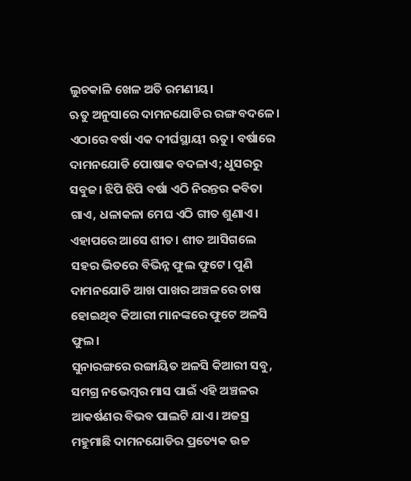ଲୁଚକାଳି ଖେଳ ଅତି ରମଣୀୟ।
ଋତୁ ଅନୁସାରେ ଦାମନଯୋଡିର ରଙ୍ଗ ବଦଳେ। ଏଠାରେ ବର୍ଷା ଏକ ଦୀର୍ଘସ୍ଥାୟୀ ଋତୁ। ବର୍ଷାରେ ଦାମନଯୋଡି ପୋଷାକ ବଦଳାଏ; ଧୁସରରୁ ସବୁଜ। ଝିପି ଝିପି ବର୍ଷା ଏଠି ନିରନ୍ତର କବିତା ଗାଏ, ଧଳାକଳା ମେଘ ଏଠି ଗୀତ ଶୁଣାଏ। ଏହାପରେ ଆସେ ଶୀତ। ଶୀତ ଆସିଗଲେ ସହର ଭିତରେ ବିଭିନ୍ନ ଫୁଲ ଫୁଟେ। ପୁଣି ଦାମନଯୋଡି ଆଖ ପାଖର ଅଞ୍ଚଳରେ ଚାଷ ହୋଇଥିବ କିଆରୀ ମାନଙ୍କରେ ଫୁଟେ ଅଳସି ଫୁଲ।
ସୁନାରଙ୍ଗରେ ରଙ୍ଗାୟିତ ଅଳସି କିଆରୀ ସବୁ, ସମଗ୍ର ନଭେମ୍ବର ମାସ ପାଇଁ ଏହି ଅଞ୍ଚଳର ଆକର୍ଷଣର ବିଭବ ପାଲଟି ଯାଏ। ଅଜସ୍ର ମହୁମାଛି ଦାମନଯୋଡିର ପ୍ରତ୍ୟେକ ଉଚ୍ଚ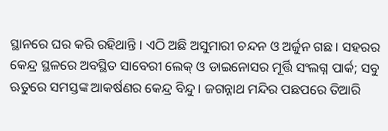ସ୍ଥାନରେ ଘର କରି ରହିଥାନ୍ତି। ଏଠି ଅଛି ଅସୁମାରୀ ଚନ୍ଦନ ଓ ଅର୍ଜୁନ ଗଛ। ସହରର କେନ୍ଦ୍ର ସ୍ଥଳରେ ଅବସ୍ଥିତ ସାବେରୀ ଲେକ୍ ଓ ଡାଇନୋସର ମୂର୍ତ୍ତି ସଂଲଗ୍ନ ପାର୍କ; ସବୁ ଋତୁରେ ସମସ୍ତଙ୍କ ଆକର୍ଷଣର କେନ୍ଦ୍ର ବିନ୍ଦୁ। ଜଗନ୍ନାଥ ମନ୍ଦିର ପଛପରେ ତିଆରି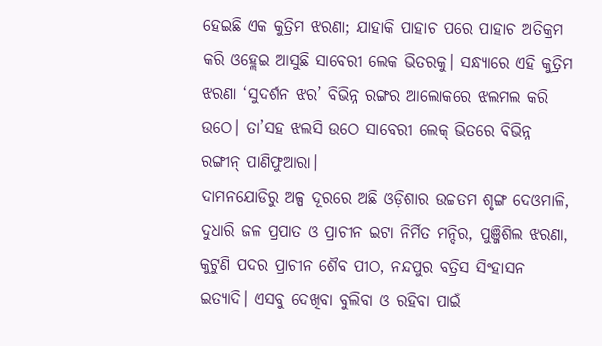ହେଇଛି ଏକ କୁତ୍ରିମ ଝରଣା; ଯାହାକି ପାହାଚ ପରେ ପାହାଚ ଅତିକ୍ରମ କରି ଓହ୍ଲେଇ ଆସୁଛି ସାବେରୀ ଲେକ ଭିତରକୁ। ସନ୍ଧ୍ୟାରେ ଏହି କୁତ୍ରିମ ଝରଣା ‘ସୁଦର୍ଶନ ଝର’ ବିଭିନ୍ନ ରଙ୍ଗର ଆଲୋକରେ ଝଲମଲ କରି ଉଠେ। ତା’ସହ ଝଲସି ଉଠେ ସାବେରୀ ଲେକ୍ ଭିତରେ ବିଭିନ୍ନ ରଙ୍ଗୀନ୍ ପାଣିଫୁଆରା।
ଦାମନଯୋଡିରୁ ଅଳ୍ପ ଦୂରରେ ଅଛି ଓଡ଼ିଶାର ଉଚ୍ଚତମ ଶୃଙ୍ଗ ଦେଓମାଳି, ଦୁଧାରି ଜଳ ପ୍ରପାତ ଓ ପ୍ରାଚୀନ ଇଟା ନିର୍ମିତ ମନ୍ଦିର, ପୁଞ୍ଜିଶିଲ ଝରଣା, କୁଟୁଣି ପଦର ପ୍ରାଚୀନ ଶୈବ ପୀଠ, ନନ୍ଦପୁର ବତ୍ରିସ ସିଂହାସନ ଇତ୍ୟାଦି। ଏସବୁ ଦେଖିବା ବୁଲିବା ଓ ରହିବା ପାଇଁ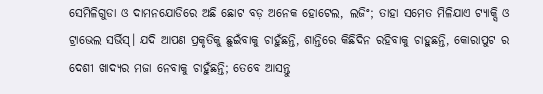ସେମିଳିଗୁଡା ଓ ଦାମନଯୋଡିରେ ଅଛି ଛୋଟ ବଡ଼ ଅନେକ ହୋଟେଲ, ଲଜିଂ; ତାହା ସମେତ ମିଳିଯାଏ ଟ୍ୟାକ୍ସି ଓ ଟ୍ରାଭେଲ ସର୍ଭିସ୍। ଯଦି ଆପଣ ପ୍ରକୃତିକୁ ଛୁଇଁବାକୁ ଚାହୁଁଛନ୍ତି, ଶାନ୍ତିରେ କିଛିଦିନ ରହିବାକୁ ଚାହୁଛନ୍ତି, କୋରାପୁଟ ର ଦେଶୀ ଖାଦ୍ୟର ମଜା ନେବାକୁ ଚାହୁଁଛନ୍ତି; ତେବେ ଆସନ୍ତୁ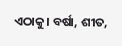ଏଠାକୁ। ବର୍ଷା, ଶୀତ,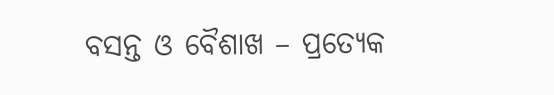ବସନ୍ତ ଓ ବୈଶାଖ – ପ୍ରତ୍ୟେକ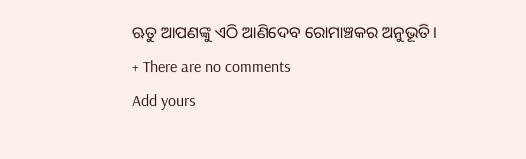ଋତୁ ଆପଣଙ୍କୁ ଏଠି ଆଣିଦେବ ରୋମାଞ୍ଚକର ଅନୁଭୂତି।
+ There are no comments
Add yours